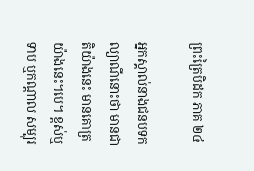ព្រះត្រៃបិដក ភាគ ២៤

អ្នកស្គាល់នាងជនបទកល្យាណីនោះថា មានជាតិយ៉ាងនេះ មានគោត្រយ៉ាងនេះ។បេ។ ខ្ពស់ឬទាប ឬកណ្តាល សម្បុរ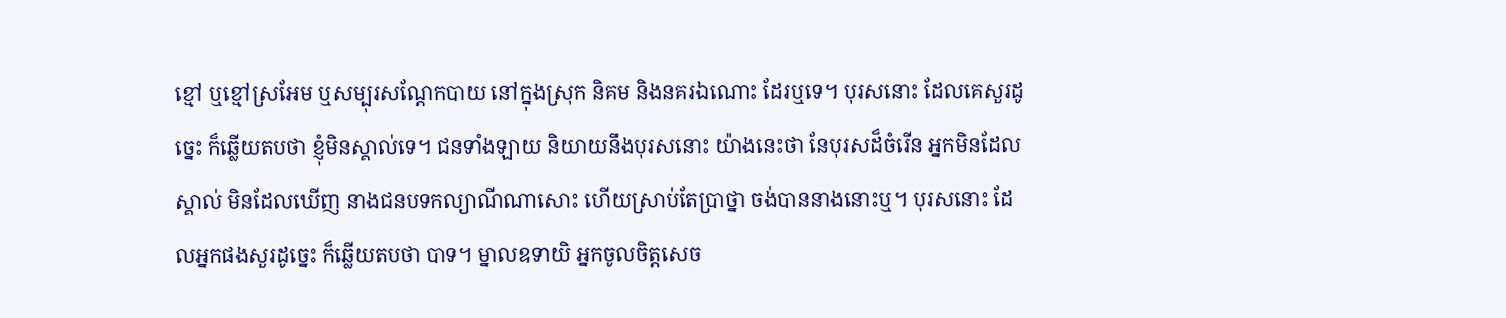ខ្មៅ ឬខ្មៅស្រអែម ឬសម្បុរសណ្តែកបាយ នៅក្នុងស្រុក និគម និងនគរឯណោះ ដែរឬទេ។ បុរសនោះ ដែលគេសួរដូច្នេះ ក៏ឆ្លើយតបថា ខ្ញុំមិនស្គាល់ទេ។ ជនទាំងឡាយ និយាយនឹងបុរសនោះ យ៉ាងនេះថា នែបុរសដ៏ចំរើន អ្នកមិនដែលស្គាល់ មិនដែលឃើញ នាងជនបទកល្យាណីណាសោះ ហើយស្រាប់តែប្រាថ្នា ចង់បាននាងនោះឬ។ បុរសនោះ ដែលអ្នកផងសួរដូច្នេះ ក៏ឆ្លើយតបថា បាទ។ ម្នាលឧទាយិ អ្នកចូលចិត្តសេច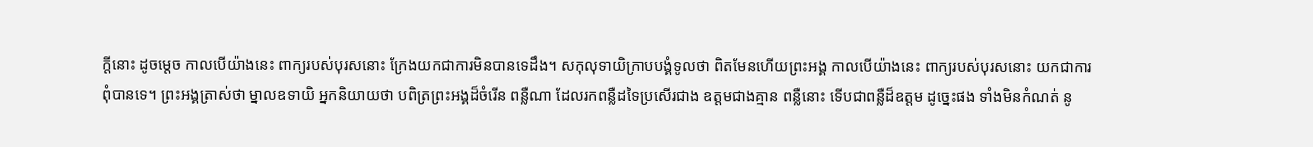ក្តីនោះ ដូចម្តេច កាលបើយ៉ាងនេះ ពាក្យរបស់បុរសនោះ ក្រែងយកជាការមិនបានទេដឹង។ សកុលុទាយិក្រាបបង្គំទូលថា ពិតមែនហើយព្រះអង្គ កាលបើយ៉ាងនេះ ពាក្យរបស់បុរសនោះ យកជាការពុំបានទេ។ ព្រះអង្គត្រាស់ថា ម្នាលឧទាយិ អ្នកនិយាយថា បពិត្រព្រះអង្គដ៏ចំរើន ពន្លឺណា ដែលរកពន្លឺដទៃប្រសើរជាង ឧត្តមជាងគ្មាន ពន្លឺនោះ ទើបជាពន្លឺដ៏ឧត្តម ដូច្នេះផង ទាំងមិនកំណត់ នូ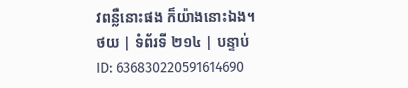វពន្លឺនោះផង ក៏យ៉ាងនោះឯង។
ថយ | ទំព័រទី ២១៤ | បន្ទាប់
ID: 636830220591614690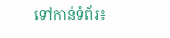ទៅកាន់ទំព័រ៖